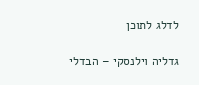לדלג לתוכן

גדליה וילנסקי – הבדלי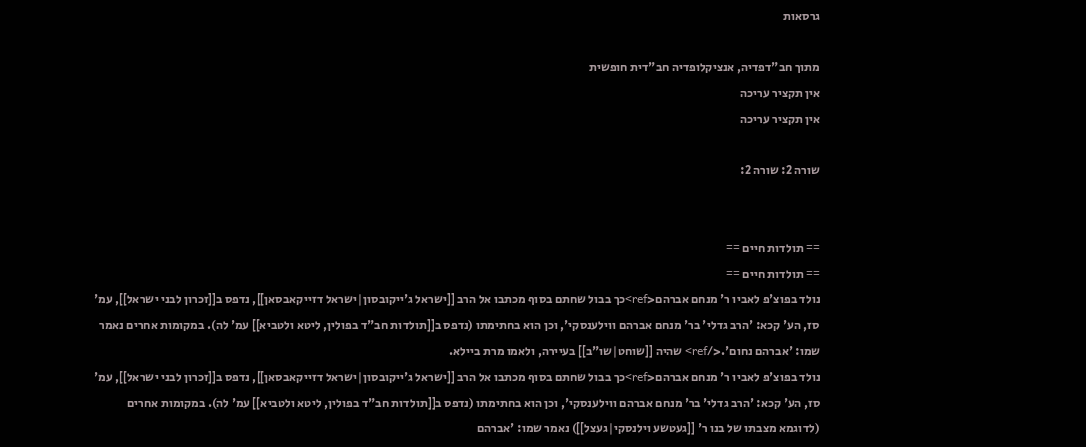גרסאות

מתוך חב"דפדיה, אנציקלופדיה חב"דית חופשית
אין תקציר עריכה
אין תקציר עריכה

שורה 2: שורה 2:


== תולדות חיים ==
== תולדות חיים ==
נולד בפוצ'פ לאביו ר' מנחם אברהם<ref>כך בבול שחתם בסוף מכתבו אל הרב [[ישראל ג'ייקובסון|ישראל דזייקאבסאן]], נדפס ב[[זכרון לבני ישראל]], עמ' סז, הע' קכא: 'הרב גדלי' בר' מנחם אברהם ווילענסקי', וכן הוא בחתימתו (נדפס ב[[תולדות חב"ד בפולין, ליטא ולטביא]] עמ' לה). במקומות אחרים נאמר שמו: 'אברהם נחום'.</ref> שהיה [[שוחט|שו"ב]] בעיירה, ולאמו מרת ביילא.
נולד בפוצ'פ לאביו ר' מנחם אברהם<ref>כך בבול שחתם בסוף מכתבו אל הרב [[ישראל ג'ייקובסון|ישראל דזייקאבסאן]], נדפס ב[[זכרון לבני ישראל]], עמ' סז, הע' קכא: 'הרב גדלי' בר' מנחם אברהם ווילענסקי', וכן הוא בחתימתו (נדפס ב[[תולדות חב"ד בפולין, ליטא ולטביא]] עמ' לה). במקומות אחרים (לדוגמא מצבתו של בנו ר' [[געטשע וילנסקי|געצל]]) נאמר שמו: 'אברהם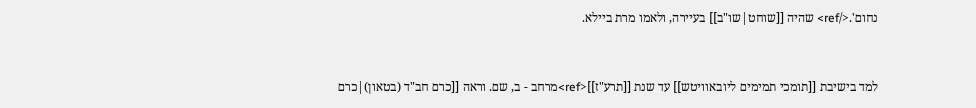נחום'.</ref> שהיה [[שוחט|שו"ב]] בעיירה, ולאמו מרת ביילא.


למד בישיבת [[תומכי תמימים ליובאוויטש]] עד שנת [[תרע"ז]]<ref>מרחב - ב, שם. וראה [[כרם חב"ד (בטאון)|כרם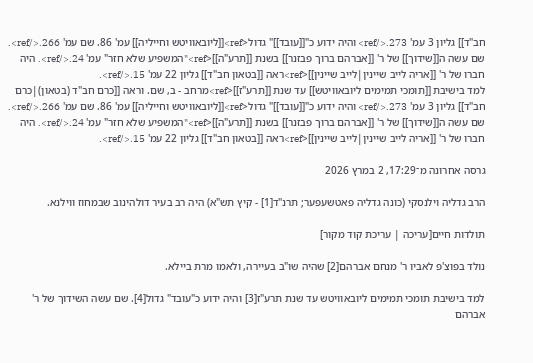חב"ד]] גליון 3 עמ' 273.</ref> והיה ידוע כ"[[עובד]]" גדול<ref>[[ליובאוויטש וחייליה]] עמ' 86. שם עמ' 266.</ref>. שם עשה ה[[שידוך]] של ר' [[אברהם ברוך פבזנר]] בשנת [[תרע"ה]]<ref>"המשפיע שלא חזר" עמ' 24.</ref>. היה חברו של ר' [[אריה לייב שיינין|לייב שיינין]]<ref>ראה [[בטאון חב"ד]] גליון 22 עמ' 15.</ref>.
למד בישיבת [[תומכי תמימים ליובאוויטש]] עד שנת [[תרע"ז]]<ref>מרחב - ב, שם. וראה [[כרם חב"ד (בטאון)|כרם חב"ד]] גליון 3 עמ' 273.</ref> והיה ידוע כ"[[עובד]]" גדול<ref>[[ליובאוויטש וחייליה]] עמ' 86. שם עמ' 266.</ref>. שם עשה ה[[שידוך]] של ר' [[אברהם ברוך פבזנר]] בשנת [[תרע"ה]]<ref>"המשפיע שלא חזר" עמ' 24.</ref>. היה חברו של ר' [[אריה לייב שיינין|לייב שיינין]]<ref>ראה [[בטאון חב"ד]] גליון 22 עמ' 15.</ref>.

גרסה אחרונה מ־17:29, 2 במרץ 2026

הרב גדליה וילנסקי (כונה גדליה פאטשעפער; תרנ"ד[1] - קיץ תש"א) היה רב בעיר דולהינוב שבמחוז ווילנא.

תולדות חיים[עריכה | עריכת קוד מקור]

נולד בפוצ'פ לאביו ר' מנחם אברהם[2] שהיה שו"ב בעיירה, ולאמו מרת ביילא.

למד בישיבת תומכי תמימים ליובאוויטש עד שנת תרע"ז[3] והיה ידוע כ"עובד" גדול[4]. שם עשה השידוך של ר' אברהם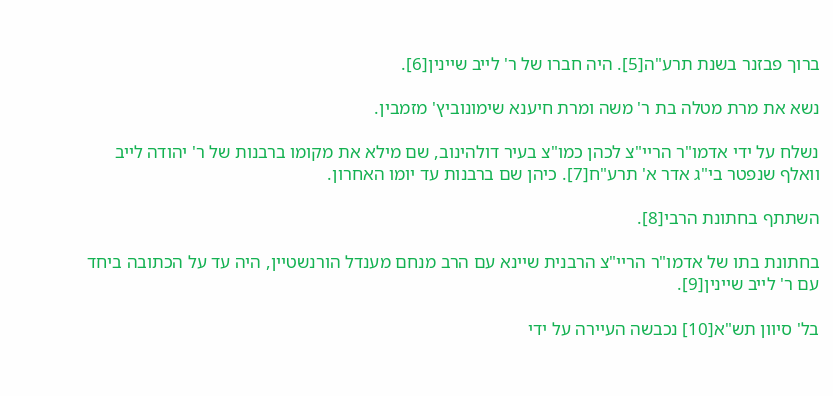ברוך פבזנר בשנת תרע"ה[5]. היה חברו של ר' לייב שיינין[6].

נשא את מרת מטלה בת ר' משה ומרת חיענא שימונוביץ' מזמבין.

נשלח על ידי אדמו"ר הריי"צ לכהן כמו"צ בעיר דולהינוב, שם מילא את מקומו ברבנות של ר' יהודה לייב וואלף שנפטר בי"ג אדר א' תרע"ח[7]. כיהן שם ברבנות עד יומו האחרון.

השתתף בחתונת הרבי[8].

בחתונת בתו של אדמו"ר הריי"צ הרבנית שיינא עם הרב מנחם מענדל הורנשטיין, היה עד על הכתובה ביחד עם ר' לייב שיינין[9].

בל' סיוון תש"א[10] נכבשה העיירה על ידי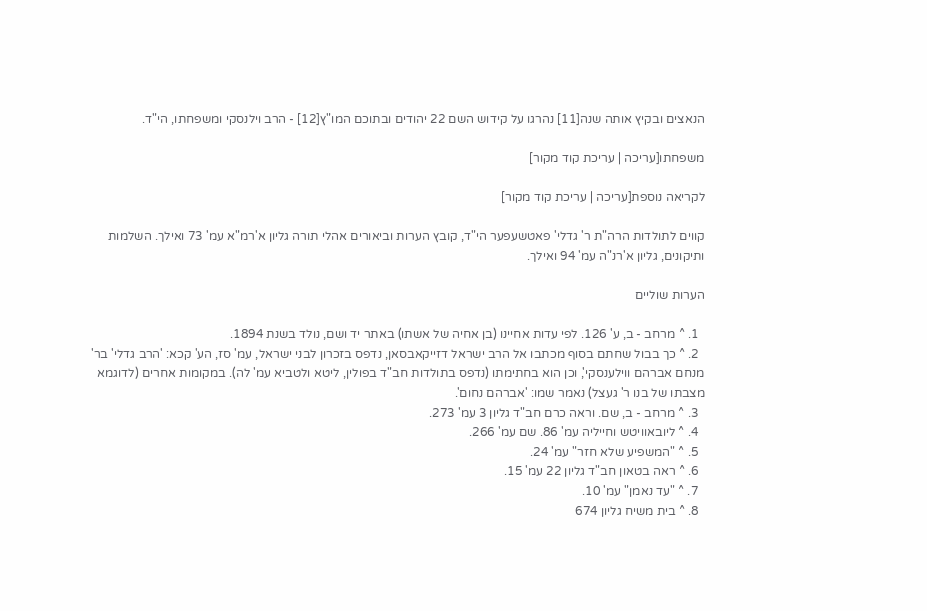הנאצים ובקיץ אותה שנה[11] נהרגו על קידוש השם 22 יהודים ובתוכם המו"ץ[12] - הרב וילנסקי ומשפחתו, הי"ד.

משפחתו[עריכה | עריכת קוד מקור]

לקריאה נוספת[עריכה | עריכת קוד מקור]

קווים לתולדות הרה"ת ר' גדלי' פאטשעפער הי"ד, קובץ הערות וביאורים אהלי תורה גליון א'רמ"א עמ' 73 ואילך. השלמות ותיקונים, גליון א'רנ"ה עמ' 94 ואילך.

הערות שוליים

  1. ^ מרחב - ב, ע' 126. לפי עדות אחיינו (בן אחיה של אשתו) באתר יד ושם, נולד בשנת 1894.
  2. ^ כך בבול שחתם בסוף מכתבו אל הרב ישראל דזייקאבסאן, נדפס בזכרון לבני ישראל, עמ' סז, הע' קכא: 'הרב גדלי' בר' מנחם אברהם ווילענסקי', וכן הוא בחתימתו (נדפס בתולדות חב"ד בפולין, ליטא ולטביא עמ' לה). במקומות אחרים (לדוגמא מצבתו של בנו ר' געצל) נאמר שמו: 'אברהם נחום'.
  3. ^ מרחב - ב, שם. וראה כרם חב"ד גליון 3 עמ' 273.
  4. ^ ליובאוויטש וחייליה עמ' 86. שם עמ' 266.
  5. ^ "המשפיע שלא חזר" עמ' 24.
  6. ^ ראה בטאון חב"ד גליון 22 עמ' 15.
  7. ^ "עד נאמן" עמ' 10.
  8. ^ בית משיח גליון 674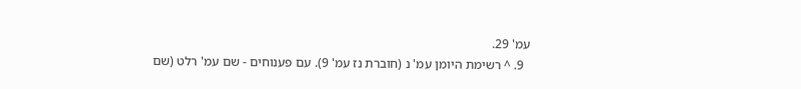עמ' 29.
  9. ^ רשימת היומן עמ' נ (חוברת נז עמ' 9). עם פענוחים - שם עמ' רלט (שם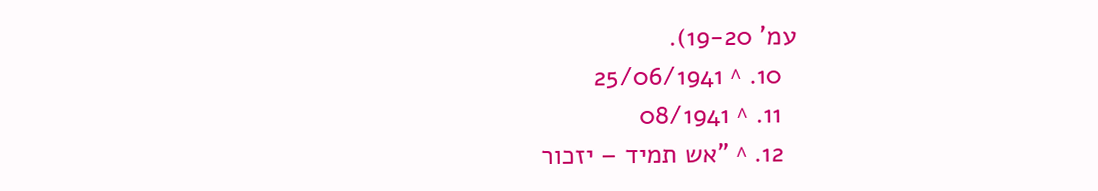עמ' 19-20).
  10. ^ 25/06/1941
  11. ^ 08/1941
  12. ^ "אש תמיד – יזכור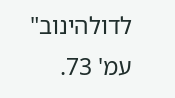לדולהינוב" עמ' 73.